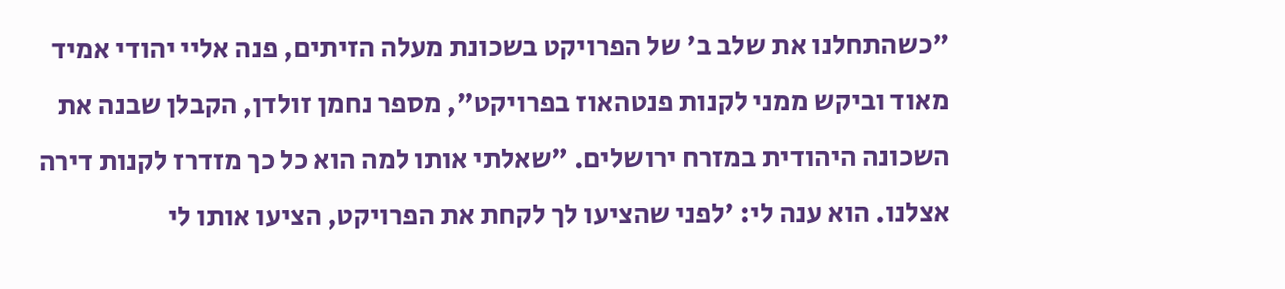"כשהתחלנו את שלב ב' של הפרויקט בשכונת מעלה הזיתים, פנה אליי יהודי אמיד מאוד וביקש ממני לקנות פנטהאוז בפרויקט", מספר נחמן זולדן, הקבלן שבנה את השכונה היהודית במזרח ירושלים. "שאלתי אותו למה הוא כל כך מזדרז לקנות דירה אצלנו. הוא ענה לי: 'לפני שהציעו לך לקחת את הפרויקט, הציעו אותו לי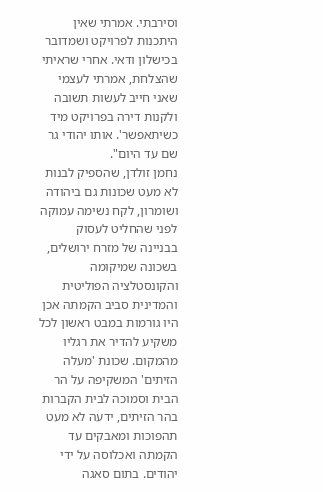וסירבתי. אמרתי שאין היתכנות לפרויקט ושמדובר בכישלון ודאי. אחרי שראיתי שהצלחת, אמרתי לעצמי שאני חייב לעשות תשובה ולקנות דירה בפרויקט מיד כשיתאפשר'. אותו יהודי גר שם עד היום".
נחמן זולדן, שהספיק לבנות לא מעט שכונות גם ביהודה ושומרון, לקח נשימה עמוקה לפני שהחליט לעסוק בבניינה של מזרח ירושלים, בשכונה שמיקומה והקונסטלציה הפוליטית והמדינית סביב הקמתה אכן היו גורמות במבט ראשון לכל משקיע להדיר את רגליו מהמקום. שכונת 'מעלה הזיתים' המשקיפה על הר הבית וסמוכה לבית הקברות בהר הזיתים, ידעה לא מעט תהפוכות ומאבקים עד הקמתה ואכלוסה על ידי יהודים. בתום סאגה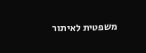משפטית לאיתור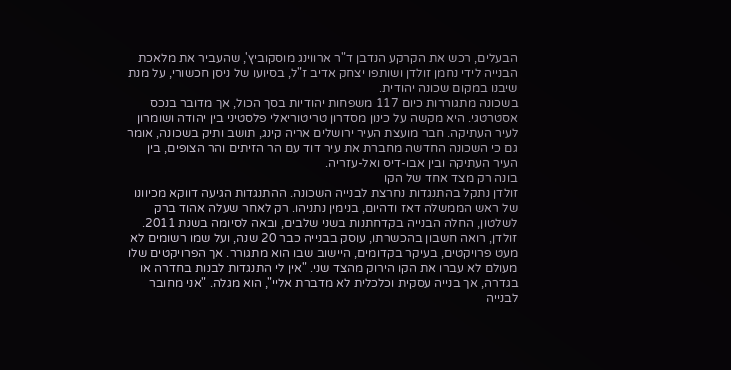הבעלים, רכש את הקרקע הנדבן ד"ר ארווינג מוסקוביץ', שהעביר את מלאכת הבנייה לידי נחמן זולדן ושותפו יצחק אדיב ז"ל, בסיועו של ניסן חכשורי, על מנת שיבנו במקום שכונה יהודית.
בשכונה מתגוררות כיום 117 משפחות יהודיות בסך הכול, אך מדובר בנכס אסטרטגי. היא מקשה על כינון מסדרון טריטוריאלי פלסטיני בין יהודה ושומרון לעיר העתיקה. חבר מועצת העיר ירושלים אריה קינג, תושב ותיק בשכונה, אומר גם כי השכונה החדשה מחברת את עיר דוד עם הר הזיתים והר הצופים, בין העיר העתיקה ובין אבו-דיס ואל-עזריה.
בונה רק מצד אחד של הקו
זולדן נתקל בהתנגדות נחרצת לבנייה השכונה. ההתנגדות הגיעה דווקא מכיוונו של ראש הממשלה דאז ודהיום, בנימין נתניהו. רק לאחר שעלה אהוד ברק לשלטון, החלה הבנייה בקדחתנות בשני שלבים, ובאה לסיומה בשנת 2011.
זולדן, רואה חשבון בהכשרתו, עוסק בבנייה כבר 20 שנה, ועל שמו רשומים לא מעט פרויקטים, בעיקר בקדומים, היישוב שבו הוא מתגורר. אך הפרויקטים שלו מעולם לא עברו את הקו הירוק מהצד שני. "אין לי התנגדות לבנות בחדרה או בגדרה, אך בנייה עסקית וכלכלית לא מדברת אליי", הוא מגלה. "אני מחובר לבנייה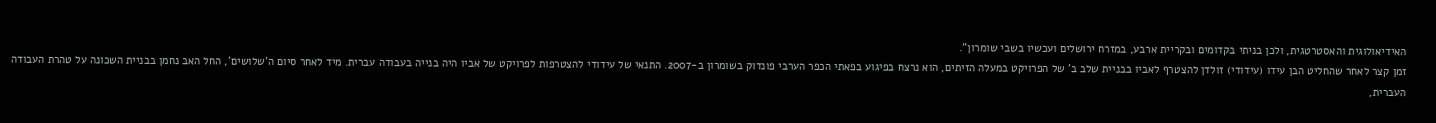האידיאולוגית והאסטרטגית, ולכן בניתי בקדומים ובקריית ארבע, במזרח ירושלים ועכשיו בשבי שומרון".
זמן קצר לאחר שהחליט הבן עידו (עידודי) זולדן להצטרף לאביו בבניית שלב ב' של הפרויקט במעלה הזיתים, הוא נרצח בפיגוע בפאתי הכפר הערבי פונדוק בשומרון ב-2007. התנאי של עידודי להצטרפות לפרויקט של אביו היה בנייה בעבודה עברית. מיד לאחר סיום ה'שלושים', החל האב נחמן בבניית השכונה על טהרת העבודה העברית,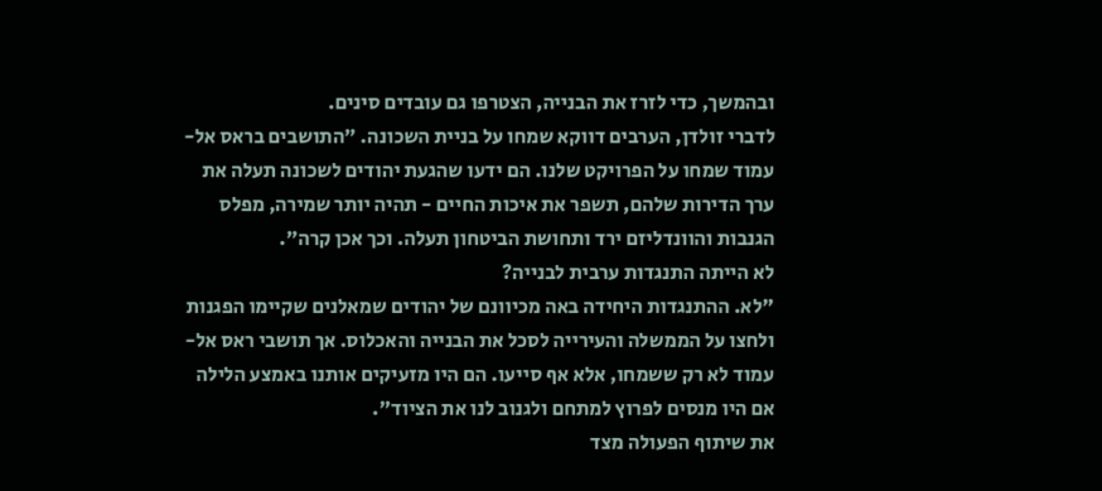ובהמשך, כדי לזרז את הבנייה, הצטרפו גם עובדים סינים.
לדברי זולדן, הערבים דווקא שמחו על בניית השכונה. "התושבים בראס אל-עמוד שמחו על הפרויקט שלנו. הם ידעו שהגעת יהודים לשכונה תעלה את ערך הדירות שלהם, תשפר את איכות החיים - תהיה יותר שמירה, מפלס הגנבות והוונדליזם ירד ותחושת הביטחון תעלה. וכך אכן קרה".
לא הייתה התנגדות ערבית לבנייה?
"לא. ההתנגדות היחידה באה מכיוונם של יהודים שמאלנים שקיימו הפגנות ולחצו על הממשלה והעירייה לסכל את הבנייה והאכלוס. אך תושבי ראס אל-עמוד לא רק ששמחו, אלא אף סייעו. הם היו מזעיקים אותנו באמצע הלילה אם היו מנסים לפרוץ למתחם ולגנוב לנו את הציוד".
את שיתוף הפעולה מצד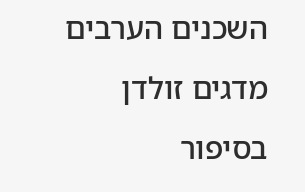השכנים הערבים מדגים זולדן בסיפור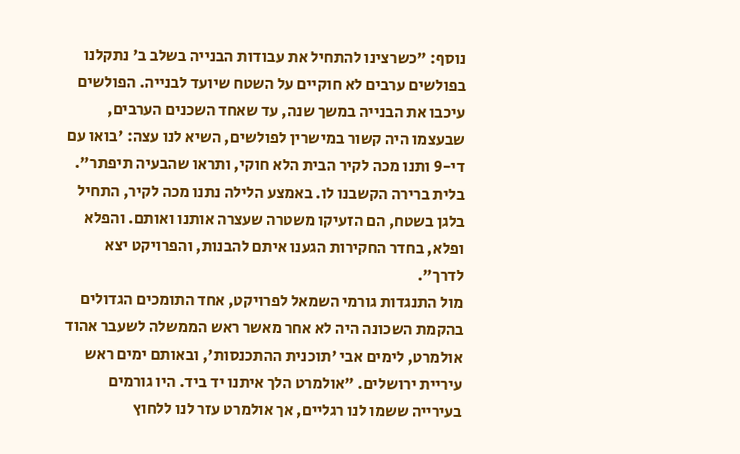נוסף: "כשרצינו להתחיל את עבודות הבנייה בשלב ב' נתקלנו בפולשים ערבים לא חוקיים על השטח שיועד לבנייה. הפולשים עיכבו את הבנייה במשך שנה, עד שאחד השכנים הערבים, שבעצמו היה קשור במישרין לפולשים, השיא לנו עצה: 'בואו עם די-9 ותנו מכה לקיר הבית הלא חוקי, ותראו שהבעיה תיפתר". בלית ברירה הקשבנו לו. באמצע הלילה נתנו מכה לקיר, התחיל בלגן בשטח, הם הזעיקו משטרה שעצרה אותנו ואותם. והפלא ופלא, בחדר החקירות הגענו איתם להבנות, והפרויקט יצא לדרך".
מול התנגדות גורמי השמאל לפרויקט, אחד התומכים הגדולים בהקמת השכונה היה לא אחר מאשר ראש הממשלה לשעבר אהוד אולמרט, לימים אבי 'תוכנית ההתכנסות', ובאותם ימים ראש עיריית ירושלים. "אולמרט הלך איתנו יד ביד. היו גורמים בעירייה ששמו לנו רגליים, אך אולמרט עזר לנו ללחוץ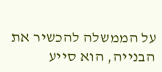על הממשלה להכשיר את הבנייה, הוא סייע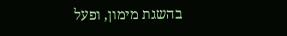בהשגת מימון, ופעל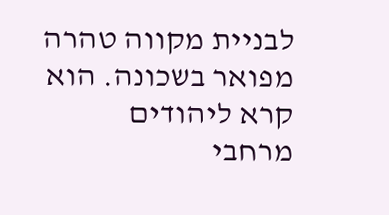לבניית מקווה טהרה מפואר בשכונה. הוא קרא ליהודים מרחבי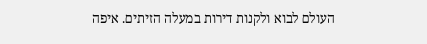העולם לבוא ולקנות דירות במעלה הזיתים. איפה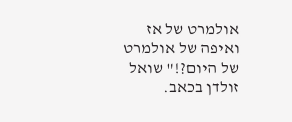אולמרט של אז ואיפה של אולמרט של היום?!" שואל זולדן בכאב.